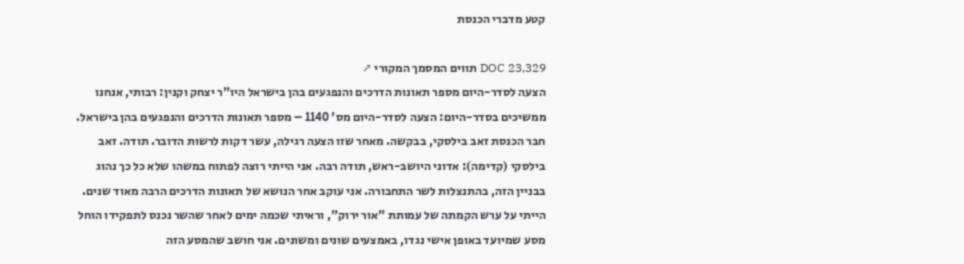קטע מדברי הכנסת

DOC 23,329 תווים המסמך המקורי ↗
הצעה לסדר-היום מספר תאונות הדרכים והנפגעים בהן בישראל היו"ר יצחק וקנין: רבותי, אנחנו ממשיכים בסדר-היום: הצעה לסדר-היום מס' 1140 – מספר תאונות הדרכים והנפגעים בהן בישראל. חבר הכנסת זאב בילסקי, בבקשה. מאחר שזו הצעה רגילה, עשר דקות לרשות הדובר. תודה. זאב בילסקי (קדימה): אדוני היושב-ראש, תודה רבה. אני הייתי רוצה לפתוח במשהו שלא כל כך נהוג בבניין הזה, בהתנצלות לשר התחבורה. אני עוקב אחר הנושא של תאונות הדרכים הרבה מאוד שנים. הייתי על ערש הקמתה של עמותת "אור ירוק", וראיתי שכמה ימים לאחר שהשר נכנס לתפקידו הוחל מסע שמיועד באופן אישי נגדו, באמצעים שונים ומשונים. אני חושב שהמסע הזה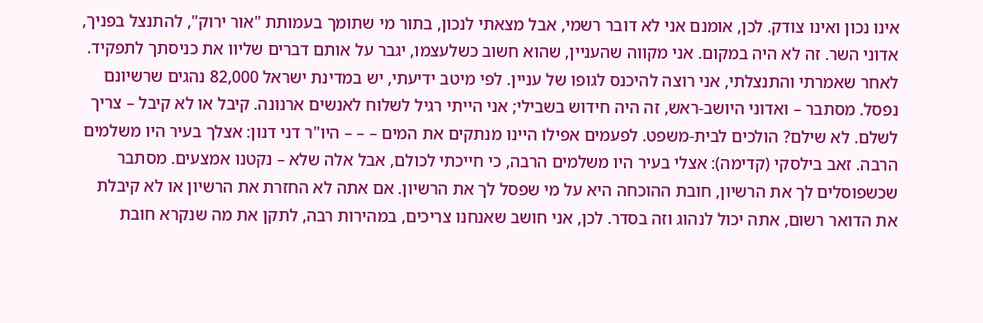אינו נכון ואינו צודק. לכן, אומנם אני לא דובר רשמי, אבל מצאתי לנכון, בתור מי שתומך בעמותת "אור ירוק", להתנצל בפניך, אדוני השר. זה לא היה במקום. אני מקווה שהעניין, שהוא חשוב כשלעצמו, יגבר על אותם דברים שליוו את כניסתך לתפקיד. לאחר שאמרתי והתנצלתי, אני רוצה להיכנס לגופו של עניין. לפי מיטב ידיעתי, יש במדינת ישראל 82,000 נהגים שרשיונם נפסל. מסתבר – ואדוני היושב-ראש, זה היה חידוש בשבילי; אני הייתי רגיל לשלוח לאנשים ארנונה. קיבל או לא קיבל – צריך לשלם. לא שילם? הולכים לבית-משפט. לפעמים אפילו היינו מנתקים את המים – – – היו"ר דני דנון: אצלך בעיר היו משלמים הרבה. זאב בילסקי (קדימה): אצלי בעיר היו משלמים הרבה, כי חייכתי לכולם, אבל אלה שלא – נקטנו אמצעים. מסתבר שכשפוסלים לך את הרשיון, חובת ההוכחה היא על מי שפסל לך את הרשיון. אם אתה לא החזרת את הרשיון או לא קיבלת את הדואר רשום, אתה יכול לנהוג וזה בסדר. לכן, אני חושב שאנחנו צריכים, במהירות רבה, לתקן את מה שנקרא חובת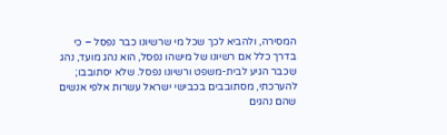המסירה, ולהביא לכך שכל מי שרשיונו כבר נפסל – כי בדרך כלל אם רשיונו של מישהו נפסל, הוא נהג מועד, נהג שכבר הגיע לבית-משפט ורשיונו נפסל. שלא יסתובבו; להערכתי, מסתובבים בכבישי ישראל עשרות אלפי אנשים שהם נהגים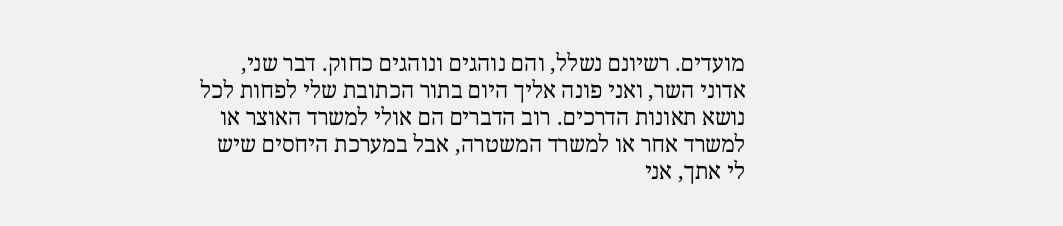מועדים. רשיונם נשלל, והם נוהגים ונוהגים כחוק. דבר שני, אדוני השר, ואני פונה אליך היום בתור הכתובת שלי לפחות לכל נושא תאונות הדרכים. רוב הדברים הם אולי למשרד האוצר או למשרד אחר או למשרד המשטרה, אבל במערכת היחסים שיש לי אתך, אני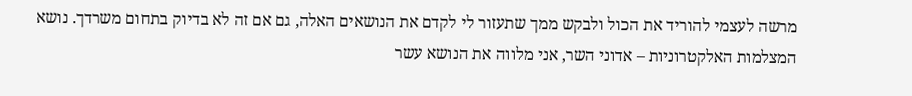מרשה לעצמי להוריד את הכול ולבקש ממך שתעזור לי לקדם את הנושאים האלה, גם אם זה לא בדיוק בתחום משרדך. נושא המצלמות האלקטרוניות – אדוני השר, אני מלווה את הנושא עשר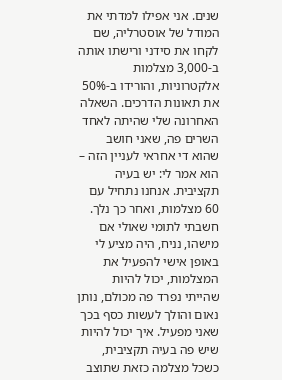שנים. אני אפילו למדתי את המודל של אוסטרליה, שם לקחו את סידני ורישתו אותה ב-3,000 מצלמות אלקטרוניות, והורידו ב-50% את תאונות הדרכים. השאלה האחרונה שלי שהיתה לאחד השרים פה, שאני חושב שהוא די אחראי לעניין הזה – הוא אמר לי: יש בעיה תקציבית. אנחנו נתחיל עם 60 מצלמות, ואחר כך נלך. חשבתי לתומי שאולי אם מישהו, נניח, היה מציע לי באופן אישי להפעיל את המצלמות, יכול להיות שהייתי נפרד פה מכולם, נותן נאום והולך לעשות כסף בכך שאני מפעיל. איך יכול להיות שיש פה בעיה תקציבית, כשכל מצלמה כזאת שתוצב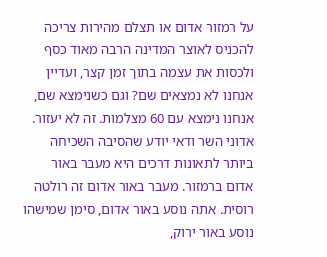על רמזור אדום או תצלם מהירות צריכה להכניס לאוצר המדינה הרבה מאוד כסף ולכסות את עצמה בתוך זמן קצר, ועדיין אנחנו לא נמצאים שם? וגם כשנימצא שם, אנחנו נימצא עם 60 מצלמות. זה לא יעזור. אדוני השר ודאי יודע שהסיבה השכיחה ביותר לתאונות דרכים היא מעבר באור אדום ברמזור. מעבר באור אדום זה רולטה רוסית. אתה נוסע באור אדום, סימן שמישהו נוסע באור ירוק,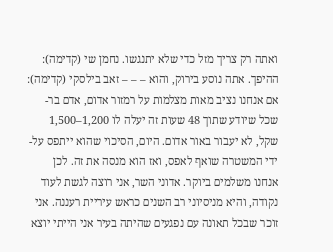ואתה רק צריך מזל כדי שלא יתנגשו. נחמן שי (קדימה): ההיפך. אתה נוסע בירוק, והוא – – – זאב בילסקי (קדימה): אם אנחנו נציב מאות מצלמות על רמזור אדום, אדם בר-שכל שיודע שתוך 48 שעות זה יעלה לו 1,200–1,500 שקל, לא יעבור באור אדום. היום, הסיכוי שהוא ייתפס על-ידי המשטרה שואף לאפס, ואז הוא מנסה את זה. לכן אנחנו משלמים ביוקר. אדוני השר, אני רוצה לגשת לעוד נקודה, והיא מניסיוני רב השנים כראש עיריית רעננה. אני זוכר שבכל תאונה עם נפגעים שהיתה בעיר אני הייתי יוצא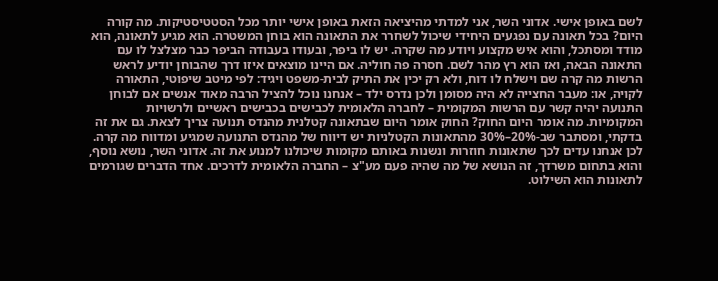לשם באופן אישי. אדוני השר, אני למדתי מהיציאה הזאת באופן אישי יותר מכל הסטטיסטיקות. מה קורה היום? בכל תאונה עם נפגעים היחידי שיכול לשחרר את התאונה הוא בוחן המשטרה. הוא מגיע לתאונה, הוא מודד ומסתכל, והוא איש מקצוע ויודע מה שקרה. יש לו ביפר, ובעודו בעבודה הביפר כבר מצלצל לו עם התאונה הבאה, ואז הוא רץ מהר לשם. חסרה פה חוליה. אם היינו מוצאים איזו דרך שהבוחן יודיע לראש הרשות מה קרה שם וישלח לו דוח, ולא רק יכין את התיק לבית-משפט ויגיד: לפי מיטב שיפוטי, התאורה לקויה, או: מעבר החצייה לא היה מסומן ולכן נדרס ילד – אנחנו נוכל להציל הרבה מאוד אנשים אם לבוחן התנועה יהיה קשר עם הרשות המקומית – לחברה הלאומית לכבישים בכבישים ראשיים ולרשויות המקומיות. מה אומר היום החוק? החוק אומר היום שבתאונה קטלנית מהנדס תנועה צריך לצאת. גם את זה בדקתי, ומסתבר שב-20%–30% מהתאונות הקטלניות יש דיווח של מהנדס התנועה שמגיע ומדווח מה קרה. לכן אנחנו עדים לכך שתאונות חוזרות ונשנות באותם מקומות שיכולנו למנוע את זה. אדוני השר, נושא נוסף, והוא בתחום משרדך, זה הנושא של מה שהיה פעם מע"צ – החברה הלאומית לדרכים. אחד הדברים שגורמים לתאונות הוא השילוט.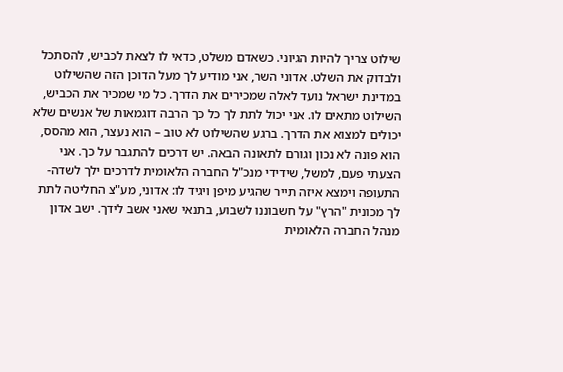שילוט צריך להיות הגיוני. כשאדם משלט, כדאי לו לצאת לכביש, להסתכל ולבדוק את השלט. אדוני השר, אני מודיע לך מעל הדוכן הזה שהשילוט במדינת ישראל נועד לאלה שמכירים את הדרך. כל מי שמכיר את הכביש, השילוט מתאים לו. אני יכול לתת לך כל כך הרבה דוגמאות של אנשים שלא יכולים למצוא את הדרך. ברגע שהשילוט לא טוב – הוא נעצר, הוא מהסס, הוא פונה לא נכון וגורם לתאונה הבאה. יש דרכים להתגבר על כך. אני הצעתי פעם, למשל, שידידי מנכ"ל החברה הלאומית לדרכים ילך לשדה-התעופה וימצא איזה תייר שהגיע מיפן ויגיד לו: אדוני, מע"צ החליטה לתת לך מכונית "הרץ" על חשבוננו לשבוע, בתנאי שאני אשב לידך. ישב אדון מנהל החברה הלאומית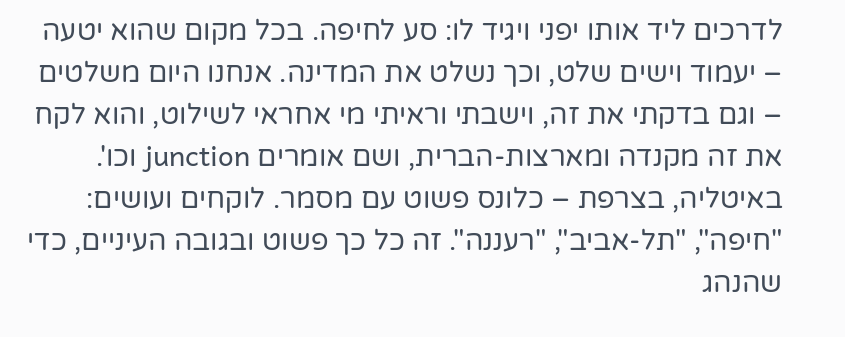לדרכים ליד אותו יפני ויגיד לו: סע לחיפה. בכל מקום שהוא יטעה – יעמוד וישים שלט, וכך נשלט את המדינה. אנחנו היום משלטים – וגם בדקתי את זה, וישבתי וראיתי מי אחראי לשילוט, והוא לקח את זה מקנדה ומארצות-הברית, ושם אומרים junction וכו'. באיטליה, בצרפת – כלונס פשוט עם מסמר. לוקחים ועושים: "חיפה", "תל-אביב", "רעננה". זה כל כך פשוט ובגובה העיניים, כדי שהנהג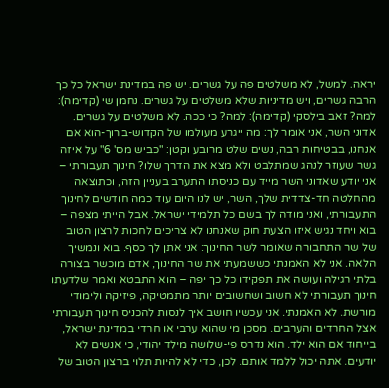יראה. למשל, לא משלטים פה על גשרים. יש פה במדינת ישראל כל כך הרבה גשרים, ויש מדיניות שלא משלטים על גשרים. נחמן שי (קדימה): למה? זאב בילסקי (קדימה): למה? כי ככה. לא משלטים על גשרים. אדוני השר, אני אומר לך: מה ייגרע מעולמו של הקדוש-ברוך-הוא אם אנחנו, בבטיחות רבה, נשים שלט מרובע וקטן: "כביש מס' 6" על איזה גשר שעוזר לנהג שמתלבט ולא מצא את הדרך שלו? חינוך תעבורתי – אני יודע שאדוני השר מייד עם כניסתו התערב בעניין הזה, וכתוצאה מהחלטה חד-צדדית שלך, השר, יש לנו היום עוד כמה חודשים לחינוך התעבורתי, ואני מודה לך בשם כל תלמידי ישראל. אבל הייתי מצפה – בוא ויחד נגיש איזו הצעת חוק שאנחנו לא צריכים לחכות לרצון הטוב של שר התחבורה שאומר לשר החינוך: אני אתן לך כסף. בוא ונמשיך הלאה. אני לא האמנתי כששמעתי את שר החינוך, אדם מוכשר בצורה בלתי רגילה ועושה את תפקידו כל כך יפה – הוא התבטא ואמר שלדעתו חינוך תעבורתי לא חשוב ושחשובים יותר מתמטיקה, פיזיקה ולימודי מורשת. לא האמנתי. אני עכשיו חושב איך לנסות להכניס חינוך תעבורתי אצל החרדים והערבים. מסכן מי שהוא ערבי או חרדי במדינת ישראל, בייחוד אם הוא ילד. הוא נדרס פי-שלושה מילד יהודי, כי אנשים לא יודעים. אתה יכול ללמד אותם. לכן, כדי לא להיות תלוי ברצון הטוב של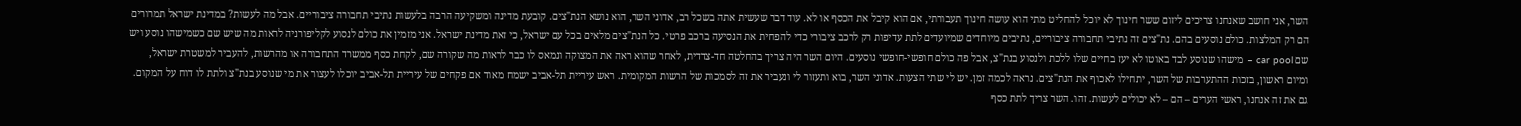השר, אני חושב שאנחנו צריכים ליזום ששר חינוך לא יוכל להחליט מתי הוא עושה חינוך תעבורתי, אם הוא קיבל את הכסף או לא. עוד דבר שעשית אתה בשכל רב, אדוני השר, הוא נושא הנת"צים. קובעת מדינה ומשקיעה הרבה בלעשות נתיבי תחבורה ציבוריים. אבל מה לעשות? במדינת ישראל תמרורים הם רק המלצות. כולם נוסעים בהם. נת"צים זה נתיבי תחבורה ציבוריים, נתיבים מיוחדים שמיועדים לתת עדיפות רק לרכב ציבורי כדי להפחית את הנסיעה ברכב פרטי. כל הנת"צים מלאים בכל עם ישראל, כי זאת מדינת ישראל. אני מזמין את כולם לנסוע לקליפורניה לראות מה שיש שם כשמישהו נוסע ויש שם car pool – מישהו שנוסע לבד באוטו לא יעז בחיים שלו ללכת ולנסוע בנת"צ, אבל פה כולם חופשי-חופשי נוסעים. היום השר היה צריך בהחלטה חד-צדדית, לאחר שהוא ראה את המצוקה ונמאס לו כבר לראות מה שקורה שם, לקחת כסף ממשרד התחבורה או מהרשות, להעביר למשטרת ישראל, ומיום ראשון, בזכות ההתערבות של השר, יתחילו לאכוף את הנת"צים. נראה לכמה זמן. יש לי שתי הצעות. אדוני השר, בוא ותעזור לי ונעביר את זה לסמכות של הרשות המקומית. ראש עיריית תל-אביב ישמח מאוד אם פקחים של עיריית תל-אביב יוכלו לעצור את מי שנוסע בנת"צ ולתת לו דוח על המקום. גם את זה אנחנו, ראשי הערים – הם – לא יכולים לעשות. זהו. השר צריך לתת כסף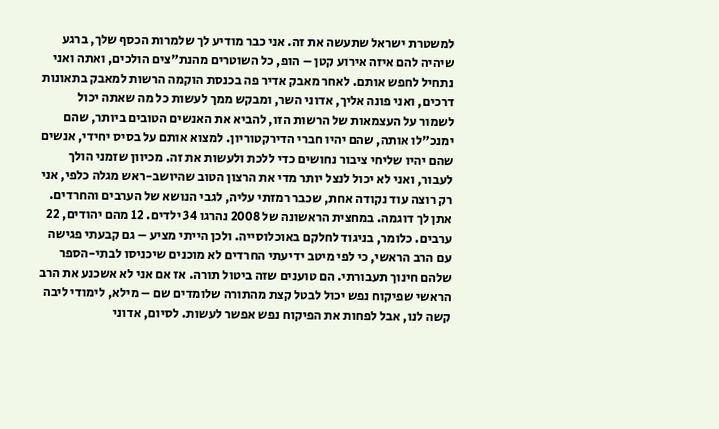למשטרת ישראל שתעשה את זה. אני כבר מודיע לך שלמרות הכסף שלך, ברגע שיהיה להם איזה אירוע קטן – הופ, כל השוטרים מהנת"צים הולכים, ואתה ואני נתחיל לחפש אותם. לאחר מאבק אדיר פה בכנסת הוקמה הרשות למאבק בתאונות דרכים, ואני פונה אליך, אדוני השר, ומבקש ממך לעשות כל מה שאתה יכול לשמור על העצמאות של הרשות הזו, להביא את האנשים הטובים ביותר, שהם ימנכ"לו אותה, שהם יהיו חברי הדירקטוריון. למצוא אותם על בסיס יחידי, אנשים שהם יהיו שליחי ציבור נחושים כדי ללכת ולעשות את זה. מכיוון שזמני הולך לעבור, ואני לא יכול לנצל יותר מדי את הרצון הטוב שהיושב-ראש מגלה כלפי, אני רק רוצה עוד נקודה אחת, שכבר רמזתי עליה, לגבי הנושא של הערבים והחרדים. אתן לך דוגמה. במחצית הראשונה של 2008 נהרגו 34 ילדים. 12 מהם יהודים, 22 ערבים. כלומר, בניגוד לחלקם באוכלוסייה. ולכן הייתי מציע – גם קבעתי פגישה עם הרב הראשי, כי לפי מיטב ידיעתי החרדים לא מוכנים שיכניסו לבתי-הספר שלהם חינוך תעבורתי. הם טוענים שזה ביטול תורה. אז אם אני לא אשכנע את הרב הראשי שפיקוח נפש יכול לבטל קצת מהתורה שלומדים שם – מילא, לימודי ליבה קשה לנו, אבל לפחות את הפיקוח נפש אפשר לעשות. לסיום, אדוני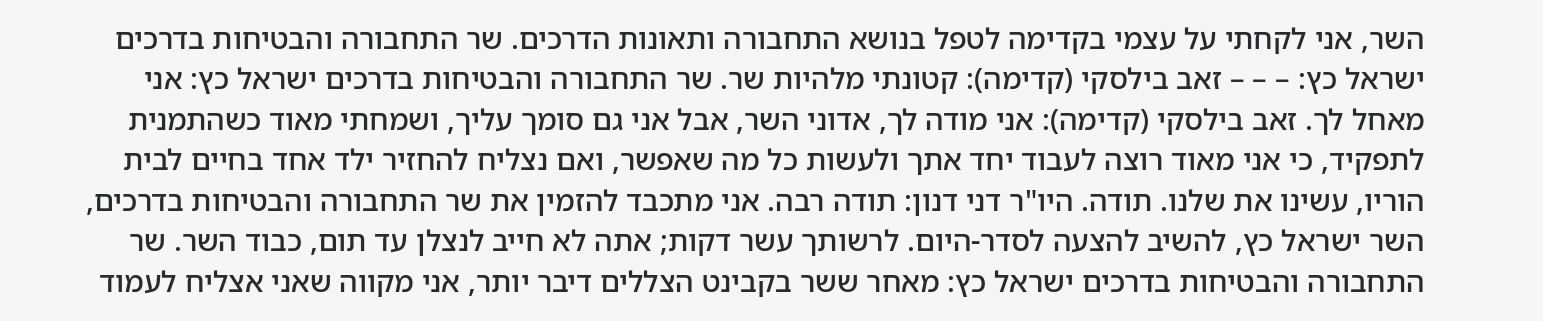השר, אני לקחתי על עצמי בקדימה לטפל בנושא התחבורה ותאונות הדרכים. שר התחבורה והבטיחות בדרכים ישראל כץ: – – – זאב בילסקי (קדימה): קטונתי מלהיות שר. שר התחבורה והבטיחות בדרכים ישראל כץ: אני מאחל לך. זאב בילסקי (קדימה): אני מודה לך, אדוני השר, אבל אני גם סומך עליך, ושמחתי מאוד כשהתמנית לתפקיד, כי אני מאוד רוצה לעבוד יחד אתך ולעשות כל מה שאפשר, ואם נצליח להחזיר ילד אחד בחיים לבית הוריו, עשינו את שלנו. תודה. היו"ר דני דנון: תודה רבה. אני מתכבד להזמין את שר התחבורה והבטיחות בדרכים, השר ישראל כץ, להשיב להצעה לסדר-היום. לרשותך עשר דקות; אתה לא חייב לנצלן עד תום, כבוד השר. שר התחבורה והבטיחות בדרכים ישראל כץ: מאחר ששר בקבינט הצללים דיבר יותר, אני מקווה שאני אצליח לעמוד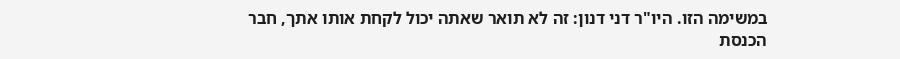במשימה הזו. היו"ר דני דנון: זה לא תואר שאתה יכול לקחת אותו אתך, חבר הכנסת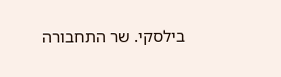בילסקי. שר התחבורה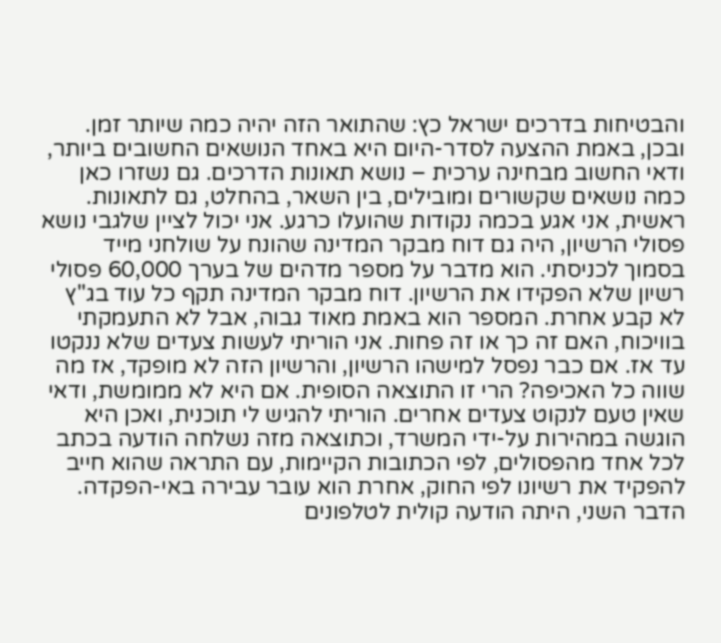והבטיחות בדרכים ישראל כץ: שהתואר הזה יהיה כמה שיותר זמן. ובכן, באמת ההצעה לסדר-היום היא באחד הנושאים החשובים ביותר, ודאי החשוב מבחינה ערכית – נושא תאונות הדרכים. גם נשזרו כאן כמה נושאים שקשורים ומובילים, בין השאר, בהחלט, גם לתאונות. ראשית, אני אגע בכמה נקודות שהועלו כרגע. אני יכול לציין שלגבי נושא פסולי הרשיון, היה גם דוח מבקר המדינה שהונח על שולחני מייד בסמוך לכניסתי. הוא מדבר על מספר מדהים של בערך 60,000 פסולי רשיון שלא הפקידו את הרשיון. דוח מבקר המדינה תקף כל עוד בג"ץ לא קבע אחרת. המספר הוא באמת מאוד גבוה, אבל לא התעמקתי בוויכוח, האם זה כך או זה פחות. אני הוריתי לעשות צעדים שלא ננקטו עד אז. אם כבר נפסל למישהו הרשיון, והרשיון הזה לא מופקד, אז מה שווה כל האכיפה? הרי זו התוצאה הסופית. אם היא לא ממומשת, ודאי שאין טעם לנקוט צעדים אחרים. הוריתי להגיש לי תוכנית, ואכן היא הוגשה במהירות על-ידי המשרד, וכתוצאה מזה נשלחה הודעה בכתב לכל אחד מהפסולים, לפי הכתובות הקיימות, עם התראה שהוא חייב להפקיד את רשיונו לפי החוק, אחרת הוא עובר עבירה באי-הפקדה. הדבר השני, היתה הודעה קולית לטלפונים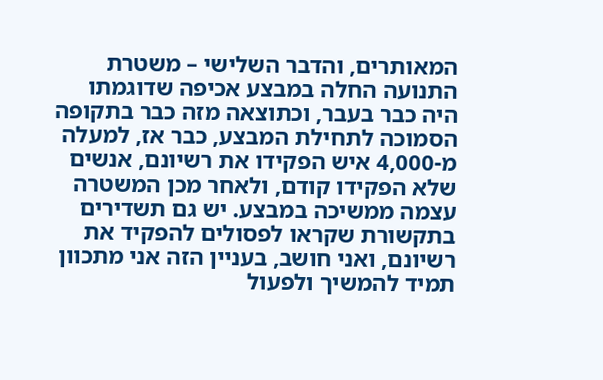המאותרים, והדבר השלישי – משטרת התנועה החלה במבצע אכיפה שדוגמתו היה כבר בעבר, וכתוצאה מזה כבר בתקופה הסמוכה לתחילת המבצע, כבר אז, למעלה מ-4,000 איש הפקידו את רשיונם, אנשים שלא הפקידו קודם, ולאחר מכן המשטרה עצמה ממשיכה במבצע. יש גם תשדירים בתקשורת שקראו לפסולים להפקיד את רשיונם, ואני חושב, בעניין הזה אני מתכוון תמיד להמשיך ולפעול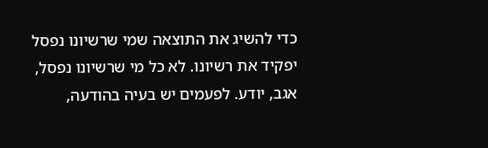כדי להשיג את התוצאה שמי שרשיונו נפסל יפקיד את רשיונו. לא כל מי שרשיונו נפסל, אגב, יודע. לפעמים יש בעיה בהודעה,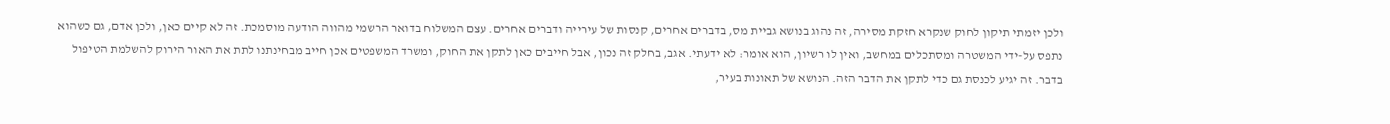ולכן יזמתי תיקון לחוק שנקרא חזקת מסירה, זה נהוג בנושא גביית מס, בדברים אחרים, קנסות של עירייה ודברים אחרים. עצם המשלוח בדואר הרשמי מהווה הודעה מוסמכת. זה לא קיים כאן, ולכן אדם, גם כשהוא נתפס על-ידי המשטרה ומסתכלים במחשב, ואין לו רשיון, הוא אומר: לא ידעתי. אגב, בחלק זה נכון, אבל חייבים כאן לתקן את החוק, ומשרד המשפטים אכן חייב מבחינתנו לתת את האור הירוק להשלמת הטיפול בדבר. זה יגיע לכנסת גם כדי לתקן את הדבר הזה. הנושא של תאונות בעיר,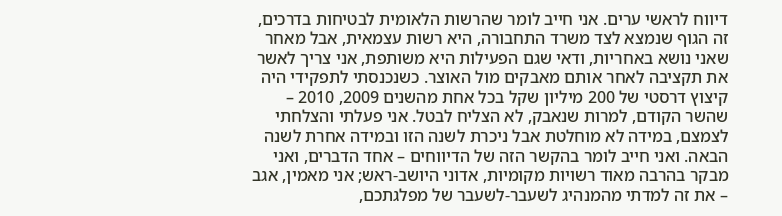דיווח לראשי ערים. אני חייב לומר שהרשות הלאומית לבטיחות בדרכים, זה הגוף שנמצא לצד משרד התחבורה, היא רשות עצמאית, אבל מאחר שאני נושא באחריות, ודאי שגם הפעילות היא משותפת, אני צריך לאשר את תקציבה לאחר אותם מאבקים מול האוצר. כשנכנסתי לתפקידי היה קיצוץ דרסטי של 200 מיליון שקל בכל אחת מהשנים 2009, 2010 – שהשר הקודם, למרות שנאבק, לא הצליח לבטל. אני פעלתי והצלחתי לצמצם, במידה לא מוחלטת אבל ניכרת לשנה הזו ובמידה אחרת לשנה הבאה. ואני חייב לומר בהקשר הזה של הדיווחים – אחד הדברים, ואני מבקר בהרבה מאוד רשויות מקומיות, אדוני היושב-ראש; אני מאמין, אגב – את זה למדתי מהמנהיג לשעבר-לשעבר של מפלגתכם,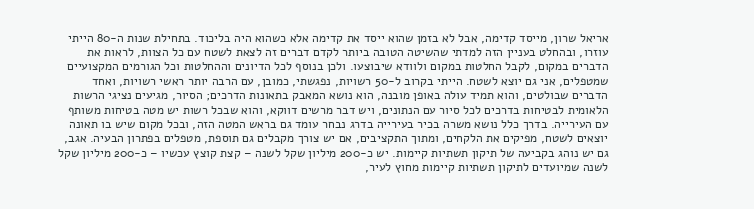אריאל שרון, מייסד קדימה, אבל לא בזמן שהוא ייסד את קדימה אלא כשהוא היה בליכוד. בתחילת שנות ה-80 הייתי עוזרו, ובהחלט בעניין הזה למדתי שהשיטה הטובה ביותר לקדם דברים זה לצאת לשטח עם כל הצוות, לראות את הדברים במקום, לקבל החלטות במקום ולוודא שיבוצעו. ולכן בנוסף לכל הדיונים וההחלטות וכל הגורמים המקצועיים שמטפלים, אני גם יוצא לשטח. הייתי בקרוב ל-50 רשויות, נפגשתי, כמובן, עם הרבה יותר ראשי רשויות, ואחד הדברים שבולטים, והוא תמיד עולה באופן מובנה, הוא נושא המאבק בתאונות הדרכים; הסיור, מגיעים נציגי הרשות הלאומית לבטיחות בדרכים לכל סיור עם הנתונים, ויש דבר מרשים דווקא, והוא שבכל רשות יש מטה בטיחות משותף עם העירייה. בדרך כלל נושא משרה בכיר בעירייה בדרג נבחר עומד גם בראש המטה הזה, ובכל מקום שיש בו תאונה יוצאים לשטח, מפיקים את הלקחים, ומתוך התקציבים, אם יש צורך מקבלים גם תוספת, מטפלים בפתרון הבעיה. אגב, גם יש נוהג בקביעה של תיקון תשתיות קיימות. יש כ-200 מיליון שקל לשנה – קצת קוצץ עכשיו – כ-200 מיליון שקל לשנה שמיועדים לתיקון תשתיות קיימות מחוץ לעיר,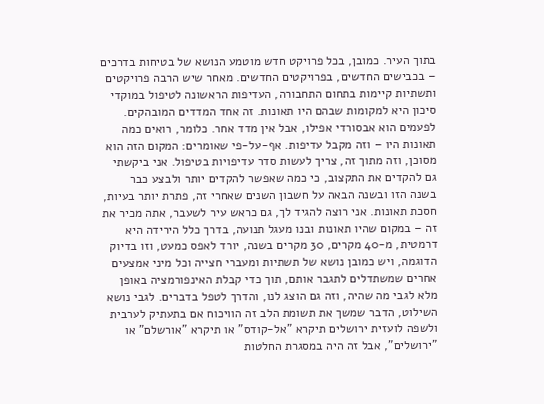בתוך העיר. כמובן, בכל פרויקט חדש מוטמע הנושא של בטיחות בדרכים – בכבישים החדשים, בפרויקטים החדשים. מאחר שיש הרבה פרויקטים ותשתיות קיימות בתחום התחבורה, העדיפות הראשונה לטיפול במוקדי סיכון היא למקומות שבהם היו תאונות. זה אחד המדדים המובהקים. לפעמים הוא אבסורדי אפילו, אבל אין מדד אחר. כלומר, רואים כמה תאונות היו – וזה מקבל עדיפות. אף-על-פי שאומרים: המקום הזה הוא מסוכן, וזה מתוך זה, צריך לעשות סדר עדיפויות בטיפול. אני ביקשתי גם להקדים את התקצוב, כי כמה שאפשר להקדים יותר ולבצע כבר בשנה הזו ובשנה הבאה על חשבון השנים שאחרי זה, פתרת יותר בעיות, חסכת תאונות. אני רוצה להגיד לך, גם כראש עיר לשעבר, אתה מכיר את זה – במקום שהיו תאונות ובנו מעגל תנועה, בדרך כלל הירידה היא דרמטית, מ-40 מקרים, 30 מקרים בשנה, יורד לאפס כמעט, וזו בדיוק הדוגמה, ויש כמובן נושא של תשתיות ומעברי חצייה וכל מיני אמצעים אחרים שמשתדלים לתגבר אותם, תוך כדי קבלת האינפורמציה באופן מלא לגבי מה שהיה, וזה גם הוצג לנו, והדרך לטפל בדברים. לגבי נושא השילוט, הדבר שמשך את תשומת הלב זה הוויכוח אם בתעתיק לערבית ולשפה לועזית ירושלים תיקרא "אל-קודס" או תיקרא "אורשלם" או "ירושלים", אבל זה היה במסגרת החלטות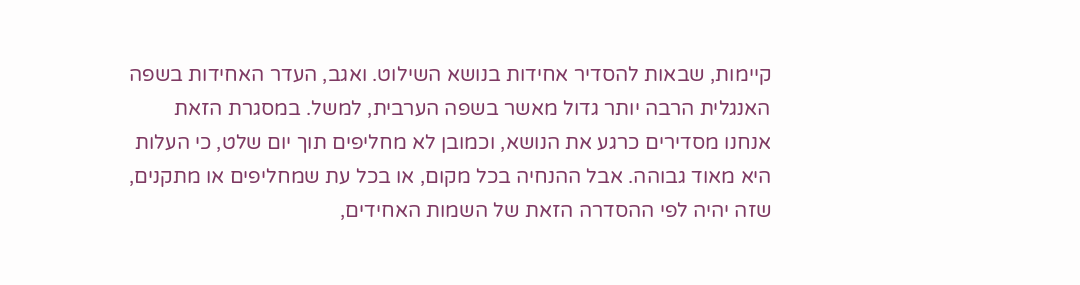קיימות, שבאות להסדיר אחידות בנושא השילוט. ואגב, העדר האחידות בשפה האנגלית הרבה יותר גדול מאשר בשפה הערבית, למשל. במסגרת הזאת אנחנו מסדירים כרגע את הנושא, וכמובן לא מחליפים תוך יום שלט, כי העלות היא מאוד גבוהה. אבל ההנחיה בכל מקום, או בכל עת שמחליפים או מתקנים, שזה יהיה לפי ההסדרה הזאת של השמות האחידים,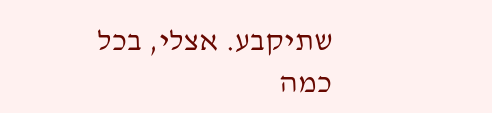שתיקבע. אצלי, בכל כמה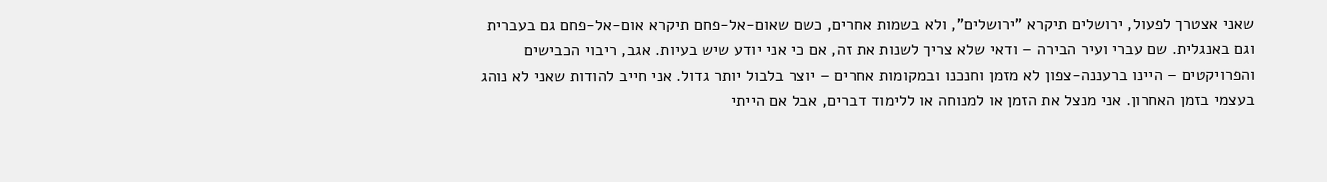שאני אצטרך לפעול, ירושלים תיקרא "ירושלים", ולא בשמות אחרים, כשם שאום-אל-פחם תיקרא אום-אל-פחם גם בעברית וגם באנגלית. שם עברי ועיר הבירה – ודאי שלא צריך לשנות את זה, אם כי אני יודע שיש בעיות. אגב, ריבוי הכבישים והפרויקטים – היינו ברעננה-צפון לא מזמן וחנכנו ובמקומות אחרים – יוצר בלבול יותר גדול. אני חייב להודות שאני לא נוהג בעצמי בזמן האחרון. אני מנצל את הזמן או למנוחה או ללימוד דברים, אבל אם הייתי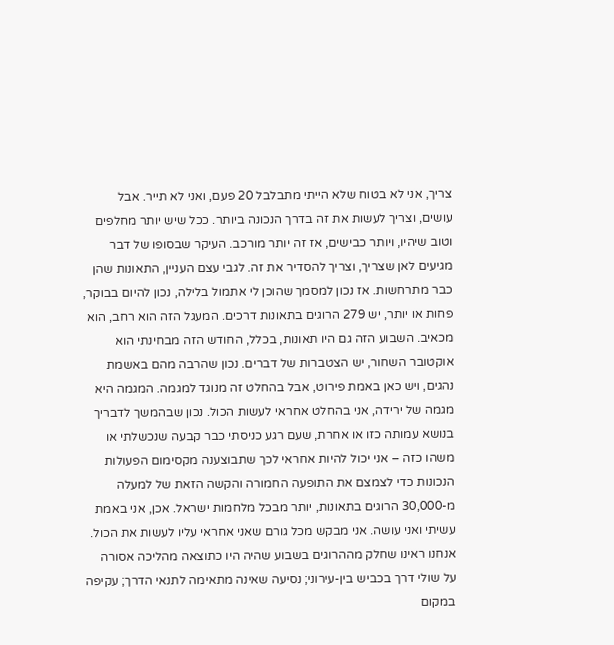צריך, אני לא בטוח שלא הייתי מתבלבל 20 פעם, ואני לא תייר. אבל עושים, וצריך לעשות את זה בדרך הנכונה ביותר. ככל שיש יותר מחלפים וטוב שיהיו, ויותר כבישים, אז זה יותר מורכב. העיקר שבסופו של דבר מגיעים לאן שצריך, וצריך להסדיר את זה. לגבי עצם העניין, התאונות שהן כבר מתרחשות. אז נכון למסמך שהוכן לי אתמול בלילה, נכון להיום בבוקר, פחות או יותר, יש 279 הרוגים בתאונות דרכים. המעגל הזה הוא רחב, הוא מכאיב. השבוע הזה גם היו תאונות, בכלל, החודש הזה מבחינתי הוא אוקטובר השחור, יש הצטברות של דברים. נכון שהרבה מהם באשמת נהגים, ויש כאן באמת פירוט, אבל בהחלט זה מנוגד למגמה. המגמה היא מגמה של ירידה, אני בהחלט אחראי לעשות הכול. נכון שבהמשך לדבריך בנושא עמותה כזו או אחרת, שעם רגע כניסתי כבר קבעה שנכשלתי או משהו כזה – אני יכול להיות אחראי לכך שתבוצענה מקסימום הפעולות הנכונות כדי לצמצם את התופעה החמורה והקשה הזאת של למעלה מ-30,000 הרוגים בתאונות, יותר מבכל מלחמות ישראל. אכן, אני באמת עשיתי ואני עושה. אני מבקש מכל גורם שאני אחראי עליו לעשות את הכול. אנחנו ראינו שחלק מההרוגים בשבוע שהיה היו כתוצאה מהליכה אסורה על שולי דרך בכביש בין-עירוני; נסיעה שאינה מתאימה לתנאי הדרך; עקיפה במקום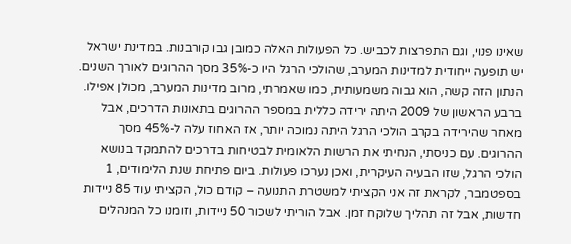שאינו פנוי, וגם התפרצות לכביש. כל הפעולות האלה כמובן גבו קורבנות. במדינת ישראל יש תופעה ייחודית למדינות המערב, שהולכי הרגל היו כ-35% מסך ההרוגים לאורך השנים. הנתון הזה קשה, הוא גבוה משמעותית, כמו שאמרתי, מרוב מדינות המערב, מכולן אפילו. ברבע הראשון של 2009 היתה ירידה כללית במספר ההרוגים בתאונות הדרכים, אבל מאחר שהירידה בקרב הולכי הרגל היתה נמוכה יותר, אז האחוז עלה ל-45% מסך ההרוגים. עם כניסתי, הנחיתי את הרשות הלאומית לבטיחות בדרכים להתמקד בנושא הולכי הרגל, שזו הבעיה העיקרית, ואכן נערכו פעולות. ביום פתיחת שנת הלימודים, 1 בספטמבר, לקראת זה אני הקציתי למשטרת התנועה – קודם כול, הקציתי עוד 85 ניידות חדשות, אבל זה תהליך שלוקח זמן. אבל הוריתי לשכור 50 ניידות, וזומנו כל המנהלים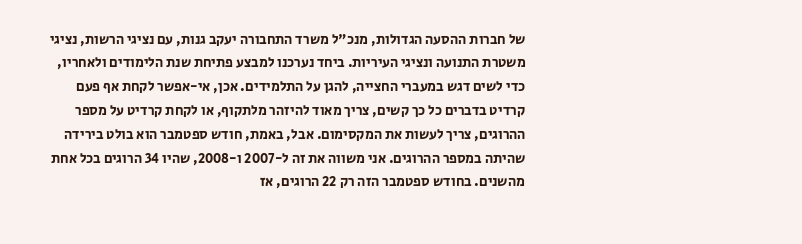של חברות ההסעה הגדולות, מנכ"ל משרד התחבורה יעקב גנות, עם נציגי הרשות, נציגי משטרת התנועה ונציגי העיריות. ביחד נערכנו למבצע פתיחת שנת הלימודים ולאחריו, כדי לשים דגש במעברי החצייה, להגן על התלמידים. אכן, אי-אפשר לקחת אף פעם קרדיט בדברים כל כך קשים, צריך מאוד להיזהר מלתקוף, או לקחת קרדיט על מספר ההרוגים, צריך לעשות את המקסימום. אבל, באמת, חודש ספטמבר הוא בולט בירידה שהיתה במספר ההרוגים. אני משווה את זה ל-2007 ו-2008, שהיו 34 הרוגים בכל אחת מהשנים. בחודש ספטמבר הזה רק 22 הרוגים, אז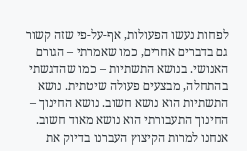לפחות נעשו הפעולות, אף-על-פי שזה קשור גם בדברים אחרים, כמו שאמרתי – הגורם האנושי. בנושא התשתיות – כמו שהדגשתי בהתחלה, מבצעים פעולה שיטתית. נושא התשתיות הוא נושא חשוב. נושא החינוך – החינוך התעבורתי הוא נושא מאוד חשוב. אנחנו למרות הקיצוץ העברנו בדיוק את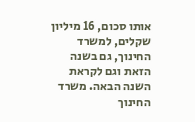אותו סכום, 16 מיליון שקלים, למשרד החינוך, גם בשנה הזאת וגם לקראת השנה הבאה. משרד החינוך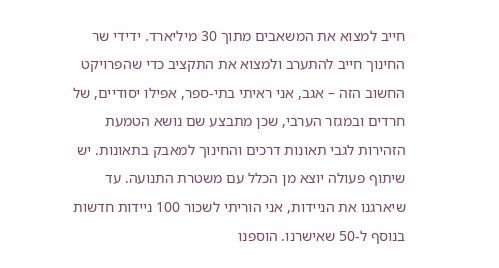חייב למצוא את המשאבים מתוך 30 מיליארד. ידידי שר החינוך חייב להתערב ולמצוא את התקציב כדי שהפרויקט החשוב הזה – אגב, אני ראיתי בתי-ספר, אפילו יסודיים, של חרדים ובמגזר הערבי, שכן מתבצע שם נושא הטמעת הזהירות לגבי תאונות דרכים והחינוך למאבק בתאונות. יש שיתוף פעולה יוצא מן הכלל עם משטרת התנועה. עד שיארגנו את הניידות, אני הוריתי לשכור 100 ניידות חדשות בנוסף ל-50 שאישרנו. הוספנו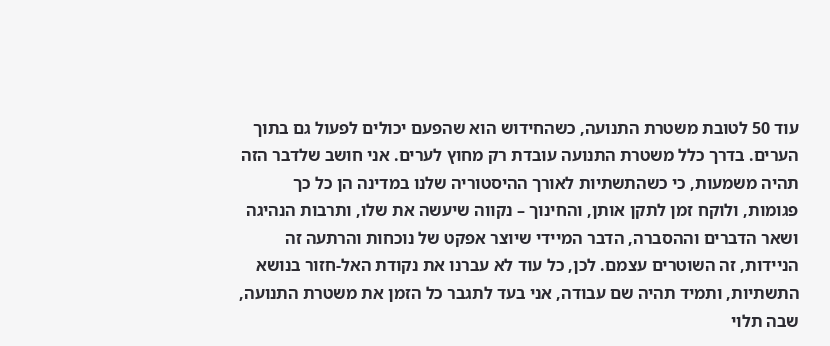עוד 50 לטובת משטרת התנועה, כשהחידוש הוא שהפעם יכולים לפעול גם בתוך הערים. בדרך כלל משטרת התנועה עובדת רק מחוץ לערים. אני חושב שלדבר הזה תהיה משמעות, כי כשהתשתיות לאורך ההיסטוריה שלנו במדינה הן כל כך פגומות, ולוקח זמן לתקן אותן, והחינוך – נקווה שיעשה את שלו, ותרבות הנהיגה ושאר הדברים וההסברה, הדבר המיידי שיוצר אפקט של נוכחות והרתעה זה הניידות, זה השוטרים עצמם. לכן, כל עוד לא עברנו את נקודת האל-חזור בנושא התשתיות, ותמיד תהיה שם עבודה, אני בעד לתגבר כל הזמן את משטרת התנועה, שבה תלוי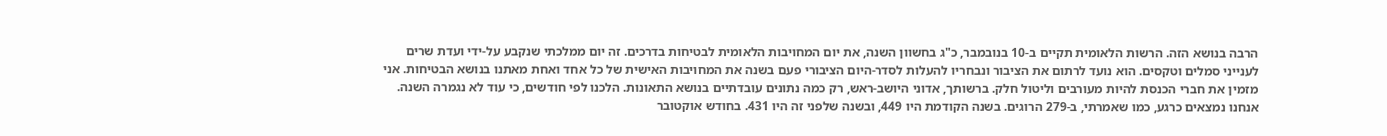הרבה בנושא הזה. הרשות הלאומית תקיים ב-10 בנובמבר, כ"ג בחשוון השנה, את יום המחויבות הלאומית לבטיחות בדרכים. זה יום ממלכתי שנקבע על-ידי ועדת שרים לענייני סמלים וטקסים. הוא נועד לרתום את הציבור ונבחריו להעלות לסדר-היום הציבורי פעם בשנה את המחויבות האישית של כל אחד ואחת מאתנו בנושא הבטיחות. אני מזמין את חברי הכנסת להיות מעורבים וליטול חלק. ברשותך, אדוני היושב-ראש, רק כמה נתונים עובדתיים בנושא התאונות. הלכנו לפי חודשים, כי עוד לא נגמרה השנה. אנחנו נמצאים כרגע, כמו שאמרתי, ב-279 הרוגים. בשנה הקודמת היו 449, ובשנה שלפני זה היו 431. בחודש אוקטובר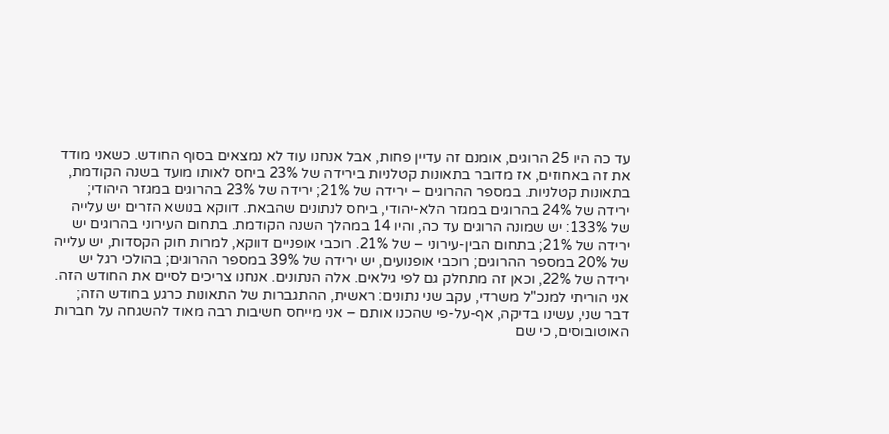עד כה היו 25 הרוגים, אומנם זה עדיין פחות, אבל אנחנו עוד לא נמצאים בסוף החודש. כשאני מודד את זה באחוזים, אז מדובר בתאונות קטלניות בירידה של 23% ביחס לאותו מועד בשנה הקודמת, בתאונות קטלניות. במספר ההרוגים – ירידה של 21%; ירידה של 23% בהרוגים במגזר היהודי; ירידה של 24% בהרוגים במגזר הלא-יהודי, ביחס לנתונים שהבאת. דווקא בנושא הזרים יש עלייה של 133%: יש שמונה הרוגים עד כה, והיו 14 במהלך השנה הקודמת. בתחום העירוני בהרוגים יש ירידה של 21%; בתחום הבין-עירוני – של 21%. רוכבי אופניים דווקא, למרות חוק הקסדות, יש עלייה של 20% במספר ההרוגים; רוכבי אופנועים, יש ירידה של 39% במספר ההרוגים; בהולכי רגל יש ירידה של 22%, וכאן זה מתחלק גם לפי גילאים. אלה הנתונים. אנחנו צריכים לסיים את החודש הזה. אני הוריתי למנכ"ל משרדי, עקב שני נתונים: ראשית, ההתגברות של התאונות כרגע בחודש הזה; דבר שני, עשינו בדיקה, אף-על-פי שהכנו אותם – אני מייחס חשיבות רבה מאוד להשגחה על חברות האוטובוסים, כי שם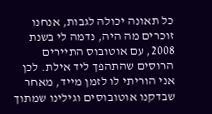כל תאונה יכולה לגבות, אנחנו זוכרים מה היה, נדמה לי בשנת 2008, עם אוטובוס התיירים הרוסים שהתהפך ליד אילת. לכן אני הוריתי לו לזמן מייד, מאחר שבדקנו אוטובוסים וגילינו שמתוך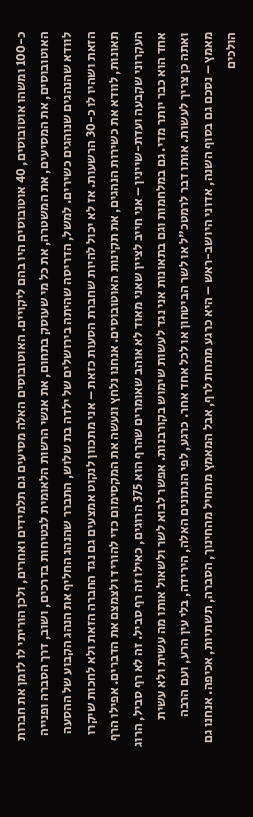כ-100 ומשהו אוטובוסים, 40 אוטובוסים היו בהם ליקויים. האוטובוסים האלה מסיעים גם תלמידים ואחרים, ולכן הוריתי לו לזמן את חברות האוטובוסים, את המסיעים, את המשטרה, את כל מי שעוסק בתחום, את אנשי הרשות הלאומית לבטיחות בדרכים, ושוב, דרך הסברה ופנייה לוודא שהנהגים שנוהגים כשירים. למשל, הדריסה שהיתה בירושלים של ילדה בת שלוש, התברר שהנהג החליף את הנהג הקבוע של ההסעה הזאת ושהיו לו כ-30 הרשעות. אז לא יכול להיות שחברת הסעות כזאת – אני מתכוון לנקוט אמצעים גם נגד החברה הזאת ולא לחכות שיקרו תאונות, לוודא את כשירות הנהגים, את תקינות האוטובוסים. אנחנו נלחץ ונעשה את המקסימום כדי להוריד ולצמצם את הדברים. אפילו הרף העקרוני שקבעה ועדת-שיינין – אני חייב לציין שאני מאוד לא אוהב שאומרים שהרף הוא 375 הרוגים, כאילו זה רף סביל. זה לא רף סביל, הרוג אחד הוא כבר יותר מדי. גם במלחמות וגם בתאונות אני נגד לעשות שימוש בקורבנות. אפשר לבוא לשר ולשאול אותו מה עשית ולא עשית ואתה כן צריך לעשות. אותו דבר לרמטכ"ל או לשר הביטחון או לכל אחד אחר. כרגע, לפי הנתונים האלה, הירידה, בלי עין הרע, ועם הרבה מאמץ – נסכם גם בסוף השנה, אדוני היושב-ראש – היא כרגע מתחת לרף, אבל המאמץ מתחיל מהחינוך, הסברה, תשתיות, אכיפה. אנחנו גם הולכים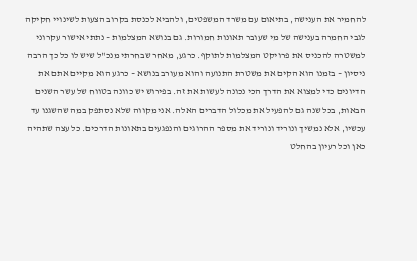להחמיר את הענישה, בתיאום עם משרד המשפטים, ולהביא לכנסת בקרוב הצעות לשינויי חקיקה לגבי החמרה בענישה של מי שעובר תאונות חמורות. גם בנושא המצלמות – נתתי אישור עקרוני למשטרה להכניס את פרויקט המצלמות לתוקף. כרגע, מאחר שבחרתי מנכ"ל שיש לו כל כך הרבה ניסיון – בזמנו הוא הקים את משטרת התנועה והוא מעורב בנושא – כרגע הוא מקיים אתם את הדיונים כדי למצוא את הדרך הכי נכונה לעשות את זה. בפירוש יש כוונה בטווח של עשר השנים הבאות, בכל שנה גם להפעיל את מכלול הדברים האלה. אני מקווה שלא נסתפק במה שהשגנו עד עכשיו, אלא נמשיך ונוריד ונוריד את מספר ההרוגים והנפגעים בתאונות הדרכים. כל עצה שתהיה כאן וכל רעיון בהחלט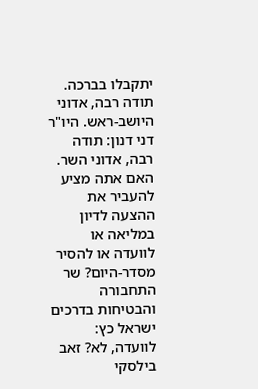יתקבלו בברכה. תודה רבה, אדוני היושב-ראש. היו"ר דני דנון: תודה רבה, אדוני השר. האם אתה מציע להעביר את ההצעה לדיון במליאה או לוועדה או להסיר מסדר-היום? שר התחבורה והבטיחות בדרכים ישראל כץ: לוועדה, לא? זאב בילסקי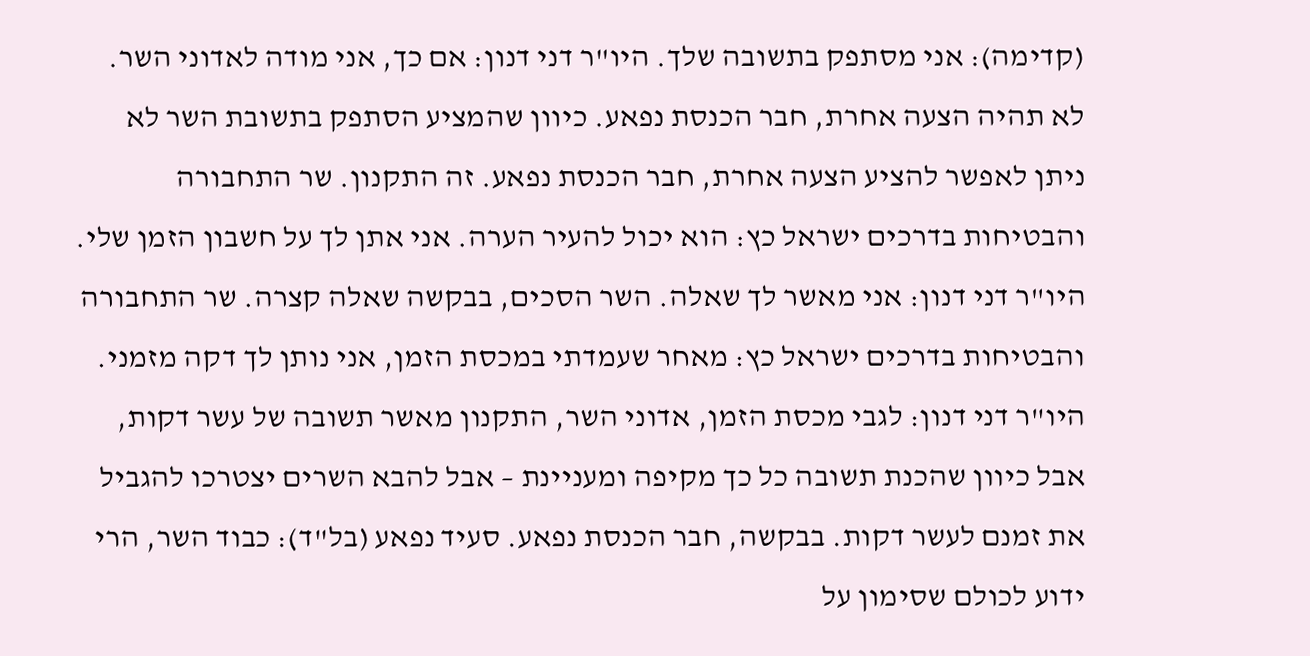(קדימה): אני מסתפק בתשובה שלך. היו"ר דני דנון: אם כך, אני מודה לאדוני השר. לא תהיה הצעה אחרת, חבר הכנסת נפאע. כיוון שהמציע הסתפק בתשובת השר לא ניתן לאפשר להציע הצעה אחרת, חבר הכנסת נפאע. זה התקנון. שר התחבורה והבטיחות בדרכים ישראל כץ: הוא יכול להעיר הערה. אני אתן לך על חשבון הזמן שלי. היו"ר דני דנון: אני מאשר לך שאלה. השר הסכים, בבקשה שאלה קצרה. שר התחבורה והבטיחות בדרכים ישראל כץ: מאחר שעמדתי במכסת הזמן, אני נותן לך דקה מזמני. היו"ר דני דנון: לגבי מכסת הזמן, אדוני השר, התקנון מאשר תשובה של עשר דקות, אבל כיוון שהכנת תשובה כל כך מקיפה ומעניינת – אבל להבא השרים יצטרכו להגביל את זמנם לעשר דקות. בבקשה, חבר הכנסת נפאע. סעיד נפאע (בל"ד): כבוד השר, הרי ידוע לכולם שסימון על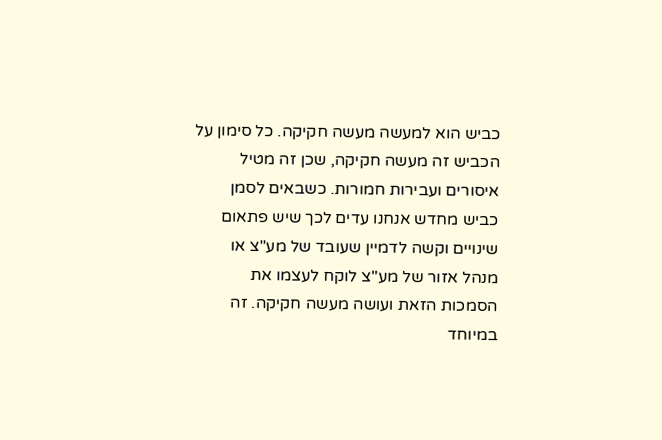כביש הוא למעשה מעשה חקיקה. כל סימון על הכביש זה מעשה חקיקה, שכן זה מטיל איסורים ועבירות חמורות. כשבאים לסמן כביש מחדש אנחנו עדים לכך שיש פתאום שינויים וקשה לדמיין שעובד של מע"צ או מנהל אזור של מע"צ לוקח לעצמו את הסמכות הזאת ועושה מעשה חקיקה. זה במיוחד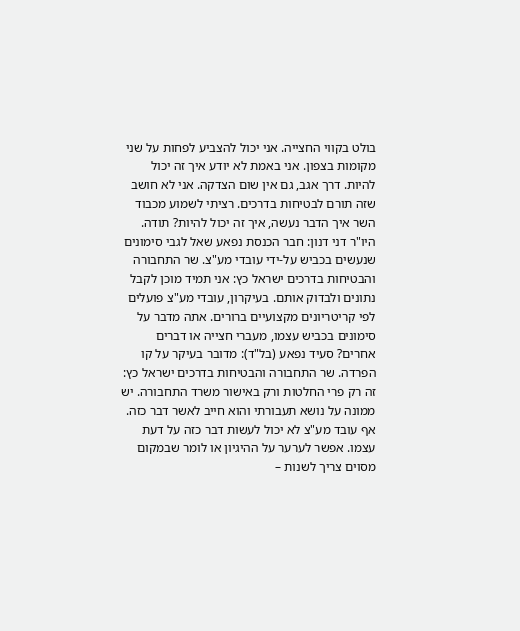בולט בקווי החצייה. אני יכול להצביע לפחות על שני מקומות בצפון. אני באמת לא יודע איך זה יכול להיות. דרך אגב, גם אין שום הצדקה. אני לא חושב שזה תורם לבטיחות בדרכים. רציתי לשמוע מכבוד השר איך הדבר נעשה, איך זה יכול להיות? תודה. היו"ר דני דנון: חבר הכנסת נפאע שאל לגבי סימונים שנעשים בכביש על-ידי עובדי מע"צ. שר התחבורה והבטיחות בדרכים ישראל כץ: אני תמיד מוכן לקבל נתונים ולבדוק אותם. בעיקרון, עובדי מע"צ פועלים לפי קריטריונים מקצועיים ברורים. אתה מדבר על סימונים בכביש עצמו, מעברי חצייה או דברים אחרים? סעיד נפאע (בל"ד): מדובר בעיקר על קו הפרדה. שר התחבורה והבטיחות בדרכים ישראל כץ: זה רק פרי החלטות ורק באישור משרד התחבורה. יש ממונה על נושא תעבורתי והוא חייב לאשר דבר כזה. אף עובד מע"צ לא יכול לעשות דבר כזה על דעת עצמו. אפשר לערער על ההיגיון או לומר שבמקום מסוים צריך לשנות –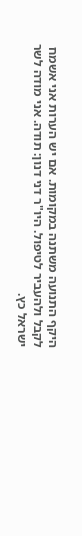היקף התנועה משתנה במקומות. אם יש הערות אני אשמח לקבל ולהעביר לטיפול. היו"ר דני דנון: תודה. אני מודה לשר ישראל כץ.